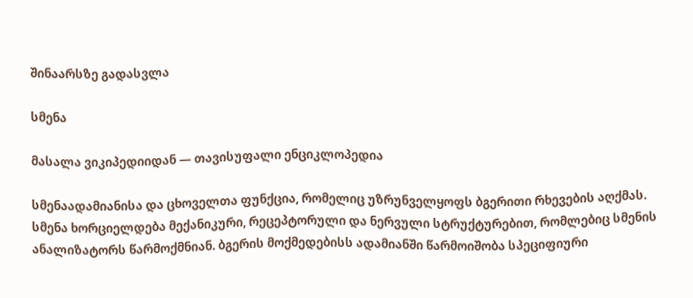შინაარსზე გადასვლა

სმენა

მასალა ვიკიპედიიდან — თავისუფალი ენციკლოპედია

სმენაადამიანისა და ცხოველთა ფუნქცია, რომელიც უზრუნველყოფს ბგერითი რხევების აღქმას. სმენა ხორციელდება მექანიკური, რეცეპტორული და ნერვული სტრუქტურებით, რომლებიც სმენის ანალიზატორს წარმოქმნიან. ბგერის მოქმედებისს ადამიანში წარმოიშობა სპეციფიური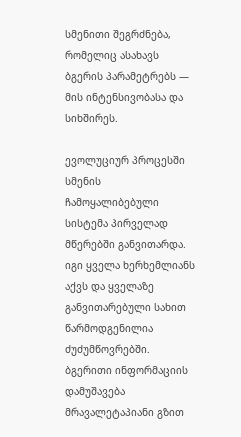სმენითი შეგრძნება, რომელიც ასახავს ბგერის პარამეტრებს — მის ინტენსივობასა და სიხშირეს.

ევოლუციურ პროცესში სმენის ჩამოყალიბებული სისტემა პირველად მწერებში განვითარდა. იგი ყველა ხერხემლიანს აქვს და ყველაზე განვითარებული სახით წარმოდგენილია ძუძუმწოვრებში. ბგერითი ინფორმაციის დამუშავება მრავალეტაპიანი გზით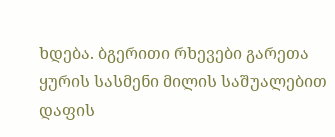ხდება. ბგერითი რხევები გარეთა ყურის სასმენი მილის საშუალებით დაფის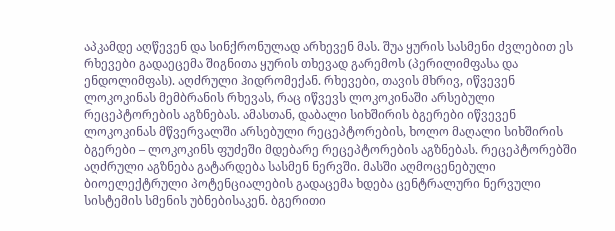აპკამდე აღწევენ და სინქრონულად არხევენ მას. შუა ყურის სასმენი ძვლებით ეს რხევები გადაეცემა შიგნითა ყურის თხევად გარემოს (პერილიმფასა და ენდოლიმფას). აღძრული ჰიდრომექან. რხევები, თავის მხრივ, იწვევენ ლოკოკინას მემბრანის რხევას, რაც იწვევს ლოკოკინაში არსებული რეცეპტორების აგზნებას. ამასთან, დაბალი სიხშირის ბგერები იწვევენ ლოკოკინას მწვერვალში არსებული რეცეპტორების, ხოლო მაღალი სიხშირის ბგერები – ლოკოკინს ფუძეში მდებარე რეცეპტორების აგზნებას. რეცეპტორებში აღძრული აგზნება გატარდება სასმენ ნერვში. მასში აღმოცენებული ბიოელექტრული პოტენციალების გადაცემა ხდება ცენტრალური ნერვული სისტემის სმენის უბნებისაკენ. ბგერითი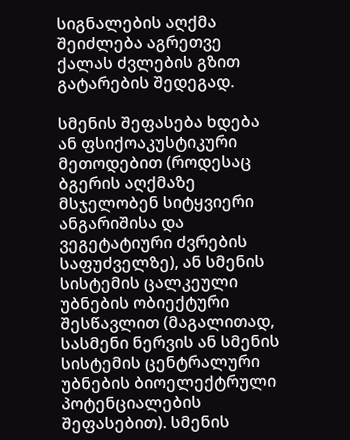სიგნალების აღქმა შეიძლება აგრეთვე ქალას ძვლების გზით გატარების შედეგად.

სმენის შეფასება ხდება ან ფსიქოაკუსტიკური მეთოდებით (როდესაც ბგერის აღქმაზე მსჯელობენ სიტყვიერი ანგარიშისა და ვეგეტატიური ძვრების საფუძველზე), ან სმენის სისტემის ცალკეული უბნების ობიექტური შესწავლით (მაგალითად, სასმენი ნერვის ან სმენის სისტემის ცენტრალური უბნების ბიოელექტრული პოტენციალების შეფასებით). სმენის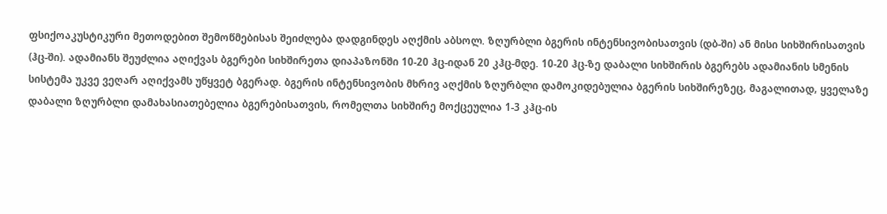ფსიქოაკუსტიკური მეთოდებით შემოწმებისას შეიძლება დადგინდეს აღქმის აბსოლ. ზღურბლი ბგერის ინტენსივობისათვის (დბ-ში) ან მისი სიხშირისათვის (ჰც-ში). ადამიანს შეუძლია აღიქვას ბგერები სიხშირეთა დიაპაზონში 10-20 ჰც-იდან 20 კჰც-მდე. 10-20 ჰც-ზე დაბალი სიხშირის ბგერებს ადამიანის სმენის სისტემა უკვე ვეღარ აღიქვამს უწყვეტ ბგერად. ბგერის ინტენსივობის მხრივ აღქმის ზღურბლი დამოკიდებულია ბგერის სიხშირეზეც, მაგალითად, ყველაზე დაბალი ზღურბლი დამახასიათებელია ბგერებისათვის, რომელთა სიხშირე მოქცეულია 1-3 კჰც-ის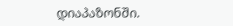დიაპაზონში.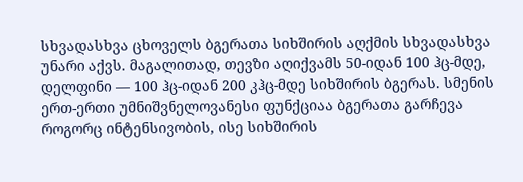სხვადასხვა ცხოველს ბგერათა სიხშირის აღქმის სხვადასხვა უნარი აქვს. მაგალითად, თევზი აღიქვამს 50-იდან 100 ჰც-მდე, დელფინი — 100 ჰც-იდან 200 კჰც-მდე სიხშირის ბგერას. სმენის ერთ-ერთი უმნიშვნელოვანესი ფუნქციაა ბგერათა გარჩევა როგორც ინტენსივობის, ისე სიხშირის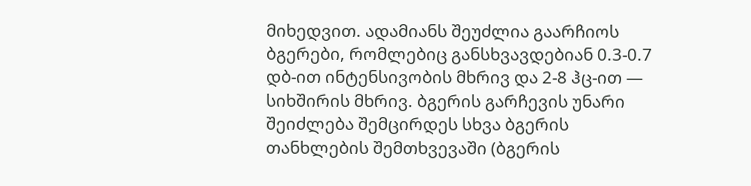მიხედვით. ადამიანს შეუძლია გაარჩიოს ბგერები, რომლებიც განსხვავდებიან 0.3-0.7 დბ-ით ინტენსივობის მხრივ და 2-8 ჰც-ით — სიხშირის მხრივ. ბგერის გარჩევის უნარი შეიძლება შემცირდეს სხვა ბგერის თანხლების შემთხვევაში (ბგერის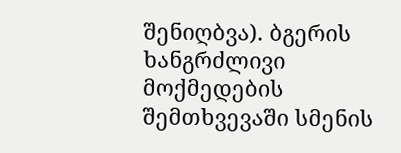შენიღბვა). ბგერის ხანგრძლივი მოქმედების შემთხვევაში სმენის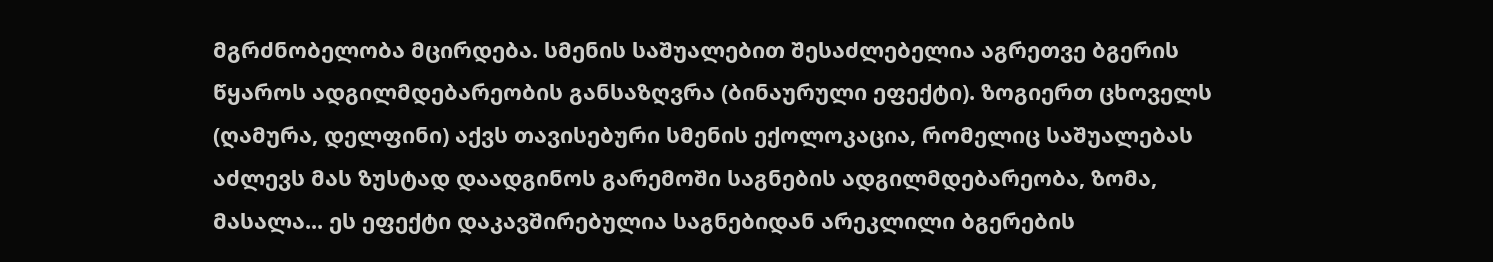მგრძნობელობა მცირდება. სმენის საშუალებით შესაძლებელია აგრეთვე ბგერის წყაროს ადგილმდებარეობის განსაზღვრა (ბინაურული ეფექტი). ზოგიერთ ცხოველს (ღამურა, დელფინი) აქვს თავისებური სმენის ექოლოკაცია, რომელიც საშუალებას აძლევს მას ზუსტად დაადგინოს გარემოში საგნების ადგილმდებარეობა, ზომა, მასალა... ეს ეფექტი დაკავშირებულია საგნებიდან არეკლილი ბგერების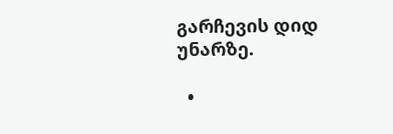გარჩევის დიდ უნარზე.

  •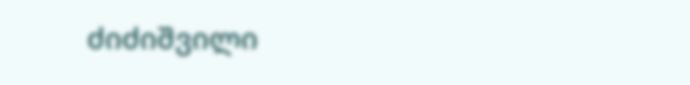ძიძიშვილი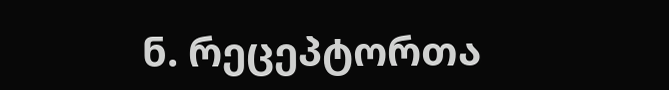ნ. რეცეპტორთა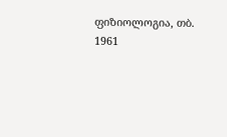ფიზიოლოგია, თბ. 1961